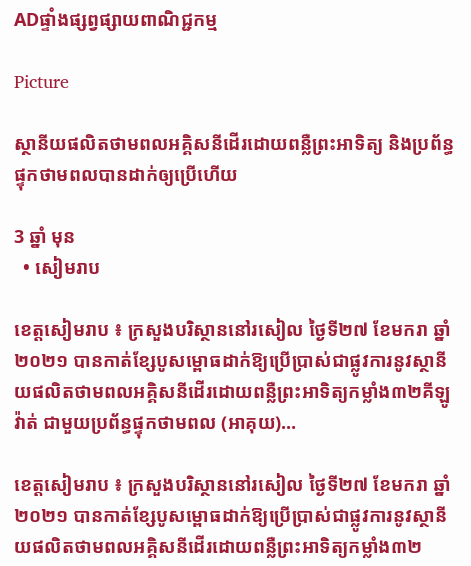ADផ្ទាំងផ្សព្វផ្សាយពាណិជ្ជកម្ម

Picture

ស្ថានីយផលិតថាមពលអគ្គិសនីដើរដោយពន្លឺព្រះអាទិត្យ និងប្រព័ន្ធផ្ទុកថាមពលបានដាក់ឲ្យប្រើហើយ

3 ឆ្នាំ មុន
  • សៀមរាប

ខេត្តសៀមរាប ៖ ក្រសួងបរិស្ថាននៅរសៀល ថ្ងៃទី២៧ ខែមករា ឆ្នាំ ២០២១ បានកាត់ខ្សែបូសម្ពោធដាក់ឱ្យប្រើប្រាស់ជាផ្លូវការនូវស្ថានីយផលិតថាមពលអគ្គិសនីដើរដោយពន្លឺព្រះអាទិត្យកម្លាំង៣២គីឡូវ៉ាត់ ជាមួយប្រព័ន្ធផ្ទុកថាមពល (អាគុយ)…

ខេត្តសៀមរាប ៖ ក្រសួងបរិស្ថាននៅរសៀល ថ្ងៃទី២៧ ខែមករា ឆ្នាំ ២០២១ បានកាត់ខ្សែបូសម្ពោធដាក់ឱ្យប្រើប្រាស់ជាផ្លូវការនូវស្ថានីយផលិតថាមពលអគ្គិសនីដើរដោយពន្លឺព្រះអាទិត្យកម្លាំង៣២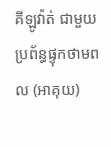គីឡូវ៉ាត់ ជាមួយប្រព័ន្ធផ្ទុកថាមពល (អាគុយ)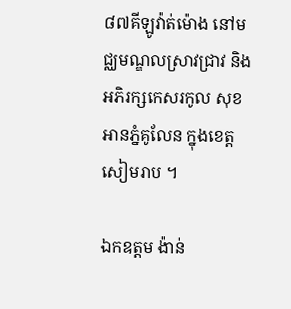៨៧គីឡូវ៉ាត់ម៉ោង នៅមជ្ឈមណ្ឌលស្រាវជ្រាវ និងអភិរក្សកេសរកូល សុខ អានភ្នំគូលែន ក្នុងខេត្តសៀមរាប ។

ឯកឧត្តម ង៉ាន់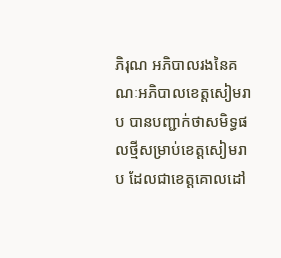ភិរុណ អភិបាលរងនៃគណៈអភិបាលខេត្តសៀមរាប បានបញ្ជាក់ថាសមិទ្ធផលថ្មីសម្រាប់ខេត្តសៀមរាប ដែលជាខេត្តគោលដៅ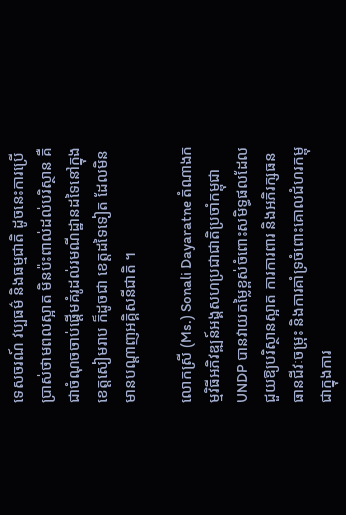ទេសចរណ៍ វប្បធម៌ និងធម្មជាតិ ដូចនេះការប្រើប្រាស់ថាមពលស្អាត មិនប៉ះពាល់ដល់បរិស្ថាន គឺជាចំណុចចាប់ផ្ដើមគំរូដល់រមណីដ្ឋានដទៃនៅក្នុងខេត្តសៀមរាប ក៏ដូចជា ខេត្តដទៃទៀត ដែលមិនមានបណ្ដាញអគ្គិសនីជាតិ ។

លោកស្រី (Ms.) Sonali Dayaratne តំណាងកម្មវិធីអភិវឌ្ឍន៍អង្គសហប្រជាជាតិប្រចាំកម្ពុជា UNDP បានវាយតម្លៃខ្ពស់ចំពោះសមិទ្ធផលដែលជួយឱ្យបរិស្ថានស្អាត ការការពារ និងអភិរក្សធនធានជីវៈចម្រុះ និងការគាំទ្រចំពោះគោលជំហរកម្ពុជាក្នុងការ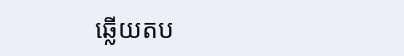ឆ្លើយតប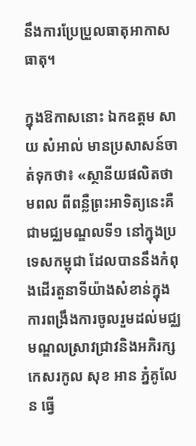នឹងការប្រែប្រួលធាតុអាកាសធាតុ។

ក្នុងឱកាសនោះ ឯកឧត្តម សាយ សំអាល់ មានប្រសាសន៍ចាត់ទុកថា៖ «ស្ថានីយផលិតថាមពល ពីពន្លឺព្រះអាទិត្យនេះគឺជាមជ្ឈមណ្ឌលទី១ នៅក្នុងប្រទេសកម្ពុជា ដែលបាននឹងកំពុងដើរតួនាទីយ៉ាងសំខាន់ក្នុងការពង្រឹងការចូលរួមដល់មជ្ឈមណ្ឌលស្រាវជ្រាវនិងអភិរក្សកេសរកូល សុខ អាន ភ្នំគូលែន ធ្វើ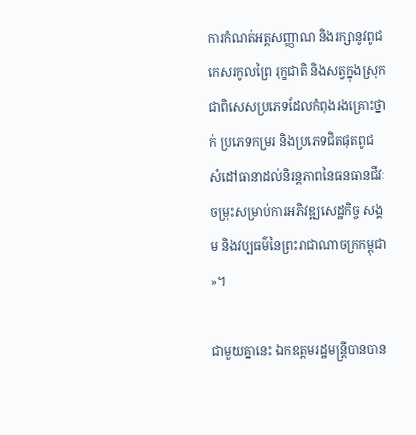ការកំណត់អត្តសញ្ញាណ និងរក្សានូវពូជកេសរកូលព្រៃ រុក្ខជាតិ និងសត្វក្នុងស្រុក ជាពិសេសប្រភេទដែលកំពុងរងគ្រោះថ្នាក់ ប្រភេទកម្ររ និងប្រភេទជិតផុតពូជ សំដៅធានាដល់និរន្តភាពនៃធនធានជីវៈចម្រុះសម្រាប់ការអភិវឌ្ឍសេដ្ឋកិច្ច សង្គម និងវប្បធម៌នៃព្រះរាជាណាចក្រកម្ពុជា»។

ជាមួយគ្នានេះ ឯកឧត្តមរដ្ឋមន្ត្រីបានបាន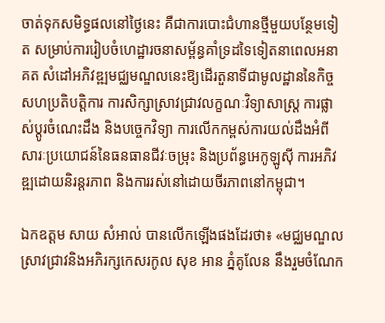ចាត់ទុកសមិទ្ធផលនៅថ្ងៃនេះ គឺជាការបោះជំហានថ្មីមួយបន្ថែមទៀត សម្រាប់ការរៀបចំហេដ្ឋារចនាសម្ព័ន្ធគាំទ្រដទៃទៀតនាពេលអនាគត សំដៅអភិវឌ្ឍមជ្ឈមណ្ឌលនេះឱ្យដើរតួនាទីជាមូលដ្ឋាននៃកិច្ចសហប្រតិបត្តិការ ការសិក្សាស្រាវជ្រាវលក្ខណៈវិទ្យាសាស្ត្រ ការផ្លាស់ប្តូរចំណេះដឹង និងបច្ចេកវិទ្យា ការលើកកម្ពស់ការយល់ដឹងអំពីសារៈប្រយោជន៍នៃធនធានជីវៈចម្រុះ និងប្រព័ន្ធអេកូឡូស៊ី ការអភិវឌ្ឍដោយនិរន្តរភាព និងការរស់នៅដោយចីរភាពនៅកម្ពុជា។

ឯកឧត្តម សាយ សំអាល់ បានលើកឡើងផងដែរថា៖ «មជ្ឈមណ្ឌលស្រាវជ្រាវនិងអភិរក្សកេសរកូល សុខ អាន ភ្នំគូលែន នឹងរួមចំណែក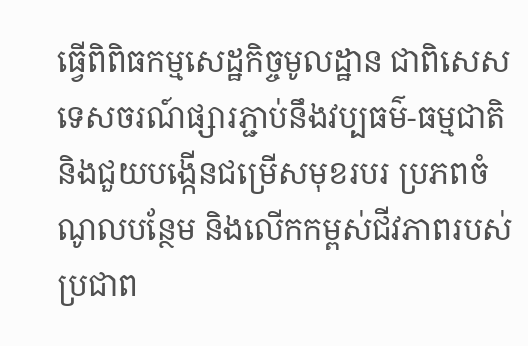ធ្វើពិពិធកម្មសេដ្ឋកិច្ចមូលដ្ឋាន ជាពិសេសទេសចរណ៍ផ្សារភ្ជាប់នឹងវប្បធម៌-ធម្មជាតិ និងជួយបង្កើនជម្រើសមុខរបរ ប្រភពចំណូលបន្ថែម និងលើកកម្ពស់ជីវភាពរបស់ប្រជាព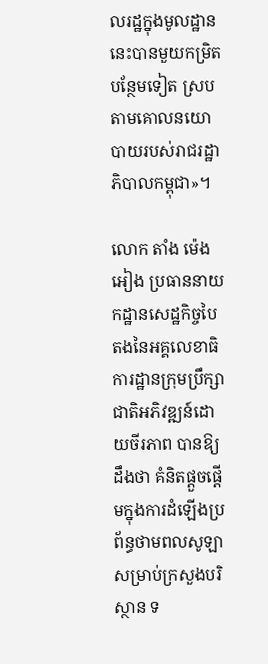លរដ្ឋក្នុងមូលដ្ឋាននេះបានមួយកម្រិតបន្ថែមទៀត ស្របតាមគោលនយោបាយរបស់រាជរដ្ឋាភិបាលកម្ពុជា»។

លោក តាំង ម៉េងអៀង ប្រធាននាយកដ្ឋានសេដ្ឋកិច្ចបៃតងនៃអគ្គលេខាធិការដ្ឋានក្រុមប្រឹក្សាជាតិអភិវឌ្ឍន៍ដោយចីរភាព បានឱ្យដឹងថា គំនិតផ្តួចផ្តើមក្នុងការដំឡើងប្រព័ន្ធថាមពលសូឡាសម្រាប់ក្រសួងបរិស្ថាន ទ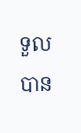ទួលបាន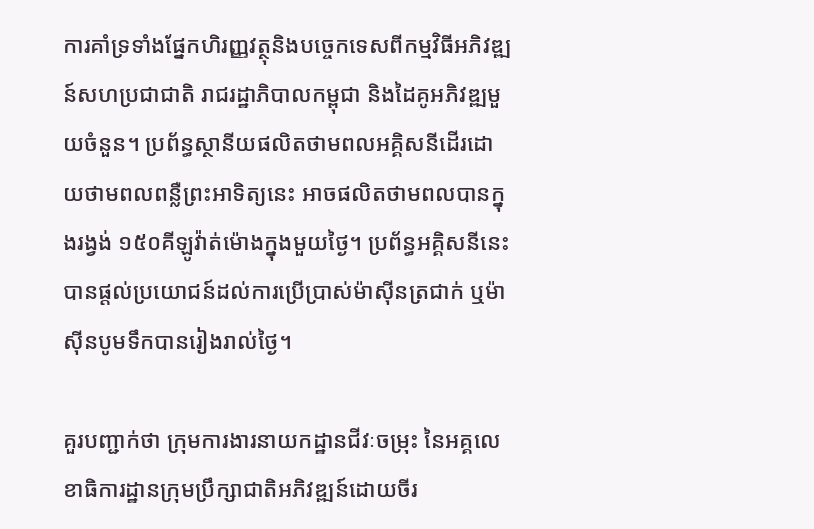ការគាំទ្រទាំងផ្នែកហិរញ្ញវត្ថុនិងបច្ចេកទេសពីកម្មវិធីអភិវឌ្ឍន៍សហប្រជាជាតិ រាជរដ្ឋាភិបាលកម្ពុជា និងដៃគូអភិវឌ្ឍមួយចំនួន។ ប្រព័ន្ធស្ថានីយផលិតថាមពលអគ្គិសនីដើរដោយថាមពលពន្លឺព្រះអាទិត្យនេះ អាចផលិតថាមពលបានក្នុងរង្វង់ ១៥០គីឡូវ៉ាត់ម៉ោងក្នុងមួយថ្ងៃ។ ប្រព័ន្ធអគ្គិសនីនេះបានផ្តល់ប្រយោជន៍ដល់ការប្រើប្រាស់ម៉ាស៊ីនត្រជាក់ ឬម៉ាស៊ីនបូមទឹកបានរៀងរាល់ថ្ងៃ។

គួរបញ្ជាក់ថា ក្រុមការងារនាយកដ្ឋានជីវៈចម្រុះ នៃអគ្គលេខាធិការដ្ឋានក្រុមប្រឹក្សាជាតិអភិវឌ្ឍន៍ដោយចីរ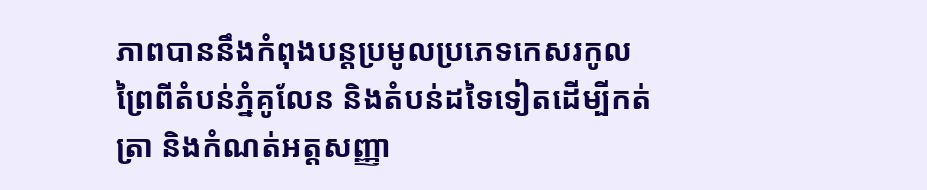ភាពបាននឹងកំពុងបន្តប្រមូលប្រភេទកេសរកូលព្រៃពីតំបន់ភ្នំគូលែន និងតំបន់ដទៃទៀតដើម្បីកត់ត្រា និងកំណត់អត្តសញ្ញា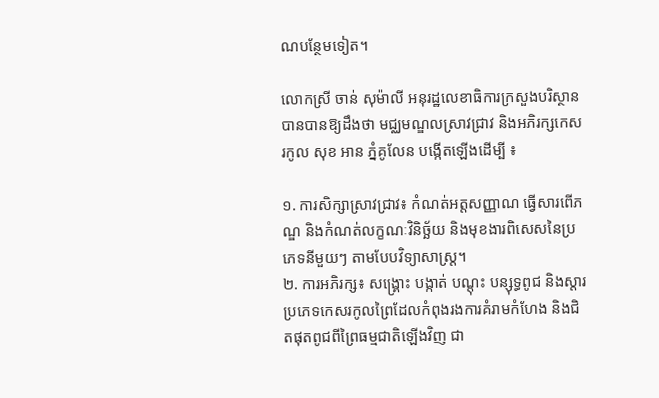ណបន្ថែមទៀត។

លោកស្រី ចាន់ សុម៉ាលី អនុរដ្ឋលេខាធិការក្រសួងបរិស្ថាន បានបានឱ្យដឹងថា មជ្ឈមណ្ឌលស្រាវជ្រាវ និងអភិរក្សកេសរកូល សុខ អាន ភ្នំគូលែន បង្កើតឡើងដើម្បី ៖

១. ការសិក្សាស្រាវជ្រាវ៖ កំណត់អត្តសញ្ញាណ ធ្វើសារពើភណ្ឌ និងកំណត់លក្ខណៈវិនិច្ឆ័យ និងមុខងារពិសេសនៃប្រភេទនីមួយៗ តាមបែបវិទ្យាសាស្ត្រ។
២. ការអភិរក្ស៖ សង្គ្រោះ បង្កាត់ បណ្តុះ បន្សុទ្ធពូជ និងស្តារ ប្រភេទកេសរកូលព្រៃដែលកំពុងរងការគំរាមកំហែង និងជិតផុតពូជពីព្រៃធម្មជាតិឡើងវិញ ជា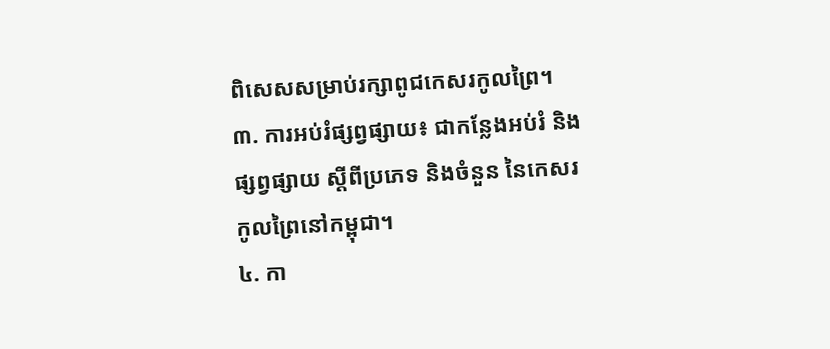ពិសេសសម្រាប់រក្សាពូជកេសរកូលព្រៃ។
៣. ការអប់រំផ្សព្វផ្សាយ៖ ជាកន្លែងអប់រំ និងផ្សព្វផ្សាយ ស្តីពីប្រភេទ និងចំនួន នៃកេសរកូលព្រៃនៅកម្ពុជា។
៤. កា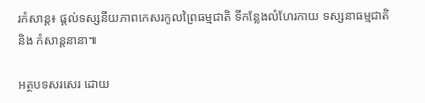រកំសាន្ត៖ ផ្តល់ទស្សនីយភាពកេសរកូលព្រៃធម្មជាតិ ទីកន្លែងលំហែរកាយ ទស្សនាធម្មជាតិ និង កំសាន្តនានា៕

អត្ថបទសរសេរ ដោយ